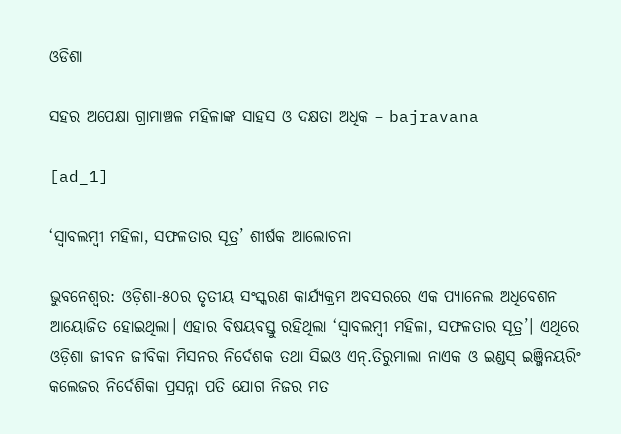ଓଡିଶା

ସହର ଅପେକ୍ଷା ଗ୍ରାମାଞ୍ଚଳ ମହିଳାଙ୍କ ସାହସ ଓ ଦକ୍ଷତା ଅଧିକ – bajravana

[ad_1]

‘ସ୍ବାବଲମ୍ବୀ ମହିଳା, ସଫଳତାର ସୂତ୍ର’ ଶୀର୍ଷକ ଆଲୋଚନା

ଭୁବନେଶ୍ବର: ଓଡ଼ିଶା-୫୦ର ତୃତୀୟ ସଂସ୍କରଣ କାର୍ଯ୍ୟକ୍ରମ ଅବସରରେ ଏକ ପ୍ୟାନେଲ ଅଧିବେଶନ ଆୟୋଜିତ ହୋଇଥିଲା। ଏହାର ବିଷୟବସ୍ତୁ ରହିଥିଲା ‘ସ୍ବାବଲମ୍ବୀ ମହିଳା, ସଫଳତାର ସୂତ୍ର’। ଏଥିରେ ଓଡ଼ିଶା ଜୀବନ ଜୀବିକା ମିସନର ନିର୍ଦେଶକ ତଥା ସିଇଓ ଏନ୍‌.ତିରୁମାଲା ନାଏକ ଓ ଇଣ୍ଡସ୍‌ ଇଞ୍ଜିନୟରିଂ କଲେଜର ନିର୍ଦେଶିକା ପ୍ରସନ୍ନା ପତି ଯୋଗ ନିଜର ମତ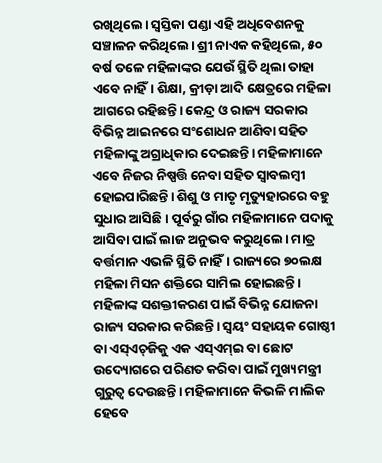ରଖିଥିଲେ। ସ୍ବସ୍ତିକା ପଣ୍ଡା ଏହି ଅଧିବେଶନକୁ ସଞ୍ଚାଳନ କରିଥିଲେ। ଶ୍ରୀ ନାଏକ କହିଥିଲେ, ୫୦ ବର୍ଷ ତଳେ ମହିଳାଙ୍କର ଯେଉଁ ସ୍ଥିତି ଥିଲା ତାହା ଏବେ ନାହିଁ। ଶିକ୍ଷା, କ୍ରୀଡ଼ା ଆଦି କ୍ଷେତ୍ରରେ ମହିଳା ଆଗରେ ରହିଛନ୍ତି। କେନ୍ଦ୍ର ଓ ରାଜ୍ୟ ସରକାର ବିଭିନ୍ନ ଆଇନରେ ସଂଶୋଧନ ଆଣିବା ସହିତ ମହିଳାଙ୍କୁ ଅଗ୍ରାଧିକାର ଦେଇଛନ୍ତି। ମହିଳାମାନେ ଏବେ ନିଜର ନିଷ୍ପତ୍ତି ନେବା ସହିତ ସ୍ବାବଲମ୍ବୀ ହୋଇପାରିଛନ୍ତି। ଶିଶୁ ଓ ମାତୃ ମୃତ୍ୟୁହାରରେ ବହୁ ସୁଧାର ଆସିଛି। ପୂର୍ବରୁ ଗାଁର ମହିଳାମାନେ ପଦାକୁ ଆସିବା ପାଇଁ ଲାଜ ଅନୁଭବ କରୁଥିଲେ। ମାତ୍ର ବର୍ତ୍ତମାନ ଏଭଳି ସ୍ଥିତି ନାହିଁ। ରାଜ୍ୟରେ ୭୦ଲକ୍ଷ ମହିଳା ମିସନ ଶକ୍ତିରେ ସାମିଲ ହୋଇଛନ୍ତି। ମହିଳାଙ୍କ ସଶକ୍ତୀକରଣ ପାଇଁ ବିଭିନ୍ନ ଯୋଜନା ରାଜ୍ୟ ସରକାର କରିଛନ୍ତି। ସ୍ବୟଂ ସହାୟକ ଗୋଷ୍ଠୀ ବା ଏସ୍‌ଏଚ୍‌ଜିକୁ ଏକ ଏସ୍‌ଏମ୍‌ଇ ବା ଛୋଟ ଉଦ୍ୟୋଗରେ ପରିଣତ କରିବା ପାଇଁ ମୁଖ୍ୟମନ୍ତ୍ରୀ ଗୁରୁତ୍ବ ଦେଉଛନ୍ତି। ମହିଳାମାନେ କିଭଳି ମାଲିକ ହେବେ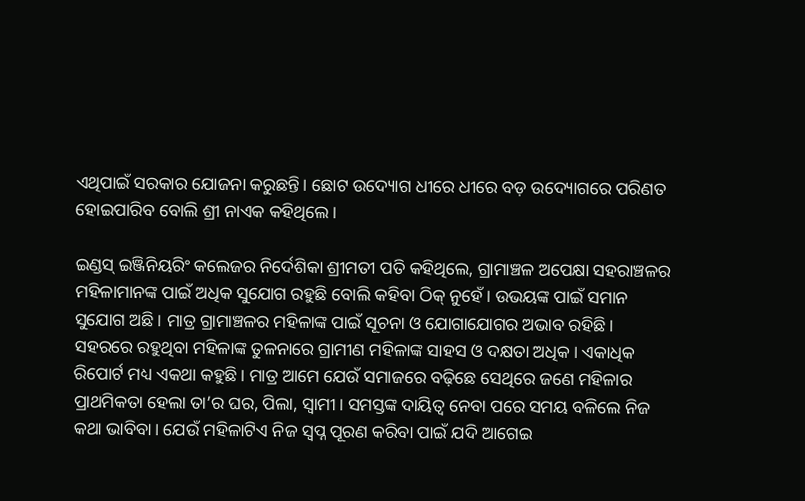ଏଥିପାଇଁ ସରକାର ଯୋଜନା କରୁଛନ୍ତି। ଛୋଟ ଉଦ୍ୟୋଗ ଧୀରେ ଧୀରେ ବଡ଼ ଉଦ୍ୟୋଗରେ ପରିଣତ ହୋଇପାରିବ ବୋଲି ଶ୍ରୀ ନାଏକ କହିଥିଲେ।

ଇଣ୍ଡସ୍ ଇଞ୍ଜିନିୟରିଂ କଲେଜର ନିର୍ଦେଶିକା ଶ୍ରୀମତୀ ପତି କହିଥିଲେ, ଗ୍ରାମାଞ୍ଚଳ ଅପେକ୍ଷା ସହରାଞ୍ଚଳର ମହିଳାମା‌ନଙ୍କ ପାଇଁ ଅଧିକ ସୁଯୋଗ ରହୁଛି ବୋଲି କହିବା ଠିକ୍ ନୁହେଁ। ଉଭୟଙ୍କ ପାଇଁ ସମାନ ସୁଯୋଗ ଅଛି। ମାତ୍ର ଗ୍ରାମାଞ୍ଚଳର ମହିଳାଙ୍କ ପାଇଁ ସୂଚନା ଓ ଯୋଗାଯୋଗର ଅଭାବ ରହିଛି। ସହରରେ ରହୁଥିବା ମହିଳାଙ୍କ ତୁଳନାରେ ଗ୍ରାମୀଣ ମହିଳାଙ୍କ ସାହସ ଓ ଦକ୍ଷତା ଅଧିକ। ଏକାଧିକ ରିପୋର୍ଟ ମଧ୍ୟ ଏକଥା କହୁଛି। ମାତ୍ର ଆମେ ଯେଉଁ ସମାଜରେ ବଢ଼ିଛେ‌ ସେଥିରେ ଜଣେ ମହିଳାର ପ୍ରାଥମିକତା ହେଲା ତା’ର ଘର, ପିଲା, ସ୍ବାମୀ। ସମସ୍ତଙ୍କ ଦାୟିତ୍ବ ନେବା ପରେ ସମୟ ବଳିଲେ ନିଜ କଥା ଭାବିବା। ଯେଉଁ ମହିଳାଟିଏ ନିଜ ସ୍ବପ୍ନ ପୂରଣ କରିବା ପାଇଁ ଯଦି ଆଗେଇ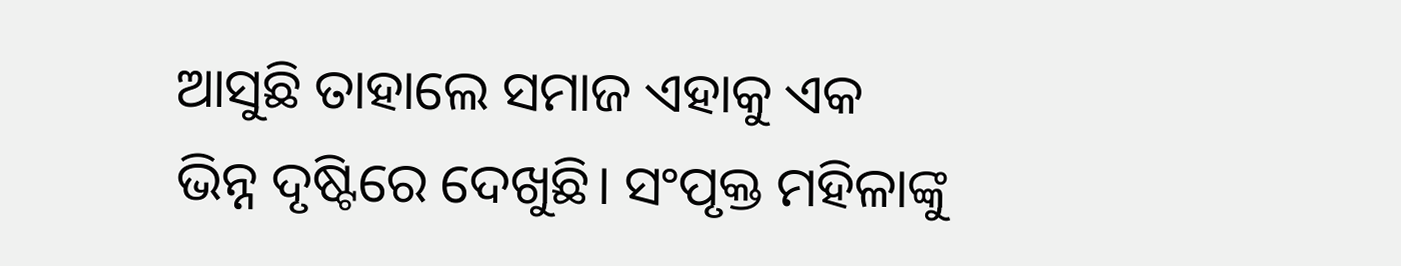ଆସୁଛି ତାହାଲେ ସମାଜ ଏହାକୁ ଏକ ଭିନ୍ନ ଦୃଷ୍ଟିରେ ଦେଖୁଛି। ସଂପୃକ୍ତ ମହିଳାଙ୍କୁ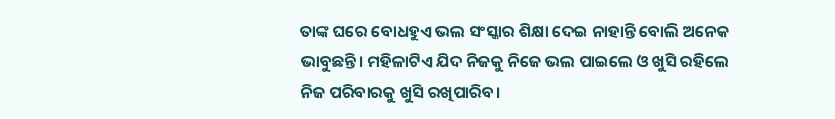ତାଙ୍କ ଘରେ ବୋଧହୁଏ ଭଲ ସଂସ୍କାର ଶିକ୍ଷା ଦେଇ ନାହାନ୍ତି ବୋଲି ଅନେକ ଭାବୁଛନ୍ତି। ମହିଳାଟିଏ ଯିଦ ନିଜକୁ ନିଜେ ଭଲ ପାଇଲେ ଓ ଖୁସି ରହିଲେ ନିଜ ପରିବାରକୁ ଖୁସି ରଖିପାରିବ।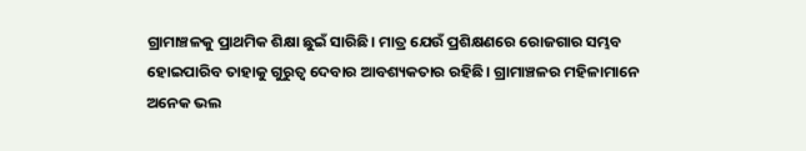ଗ୍ରାମାଞ୍ଚଳକୁ ପ୍ରାଥମିକ ଶିକ୍ଷା ଛୁଇଁ ସାରିଛି। ମାତ୍ର ଯେଉଁ ପ୍ରଶିକ୍ଷଣରେ ରୋଜଗାର ସମ୍ଭବ ହୋଇପାରିବ ତାହାକୁ ଗୁରୁତ୍ବ ଦେବାର ଆବଶ୍ୟକତାର ରହିଛି। ଗ୍ରାମାଞ୍ଚଳର ମହିଳାମାନେ ଅନେକ ଭଲ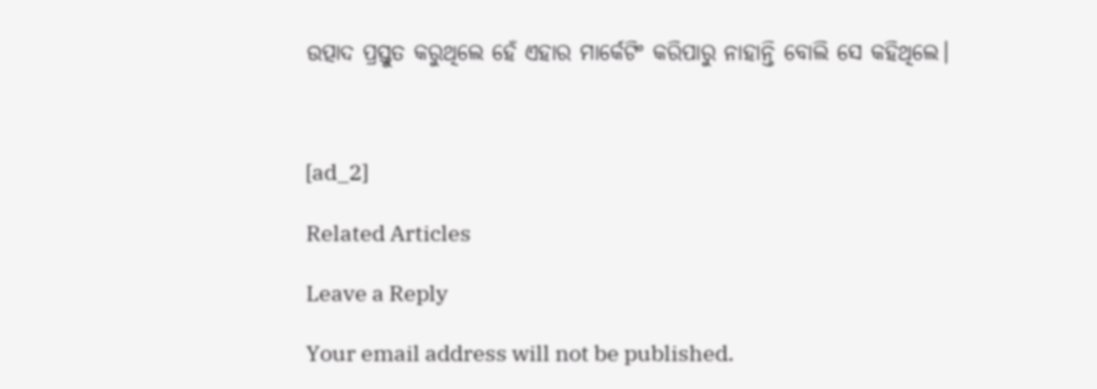ଉତ୍ପାଦ ପ୍ରସ୍ତୁତ କରୁଥିଲେ ହେଁ ଏହାର ମାର୍କେଟିଂ କରିପାରୁ ନାହାନ୍ତି ବୋଲି ସେ କହିଥିଲେ।



[ad_2]

Related Articles

Leave a Reply

Your email address will not be published.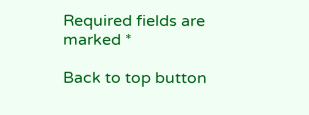Required fields are marked *

Back to top button